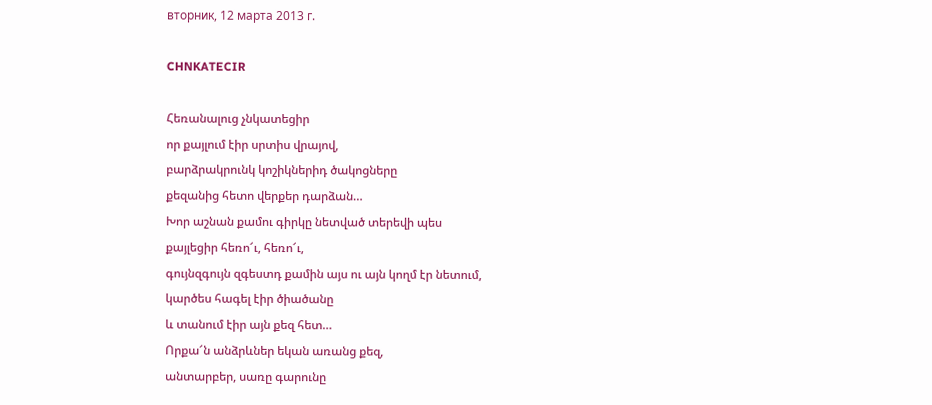вторник, 12 марта 2013 г.

CHNKATECIR

Հեռանալուց չնկատեցիր
որ քայլում էիր սրտիս վրայով,
բարձրակրունկ կոշիկներիդ ծակոցները
քեզանից հետո վերքեր դարձան…
Խոր աշնան քամու գիրկը նետված տերեվի պես
քայլեցիր հեռո՜ւ, հեռո՜ւ,
գույնզգույն զգեստդ քամին այս ու այն կողմ էր նետում,
կարծես հագել էիր ծիածանը
և տանում էիր այն քեզ հետ…
Որքա՜ն անձրևներ եկան առանց քեզ,
անտարբեր, սառը գարունը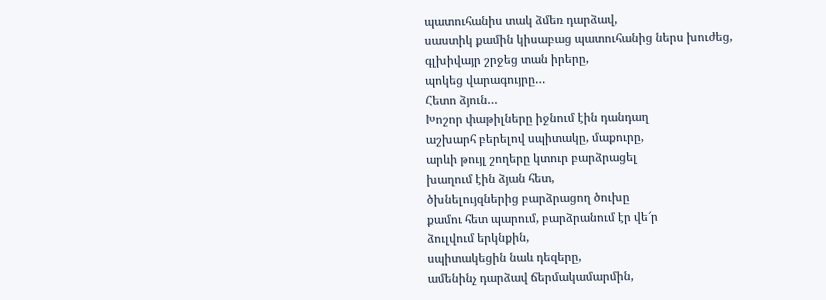պատուհանիս տակ ձմեռ դարձավ,
սաստիկ քամին կիսաբաց պատուհանից ներս խուժեց,
գլխիվայր շրջեց տան իրերը,
պոկեց վարագույրը…
Հետո ձյուն…
Խոշոր փաթիլները իջնում էին դանդաղ
աշխարհ բերելով սպիտակը, մաքուրը,
արևի թույլ շողերը կտուր բարձրացել
խաղում էին ձյան հետ,
ծխնելույզներից բարձրացող ծուխը
քամու հետ պարում, բարձրանում էր վե՜ր
ձուլվում երկնքին,
սպիտակեցին նաև դեզերը,
ամենինչ դարձավ ճերմակամարմին,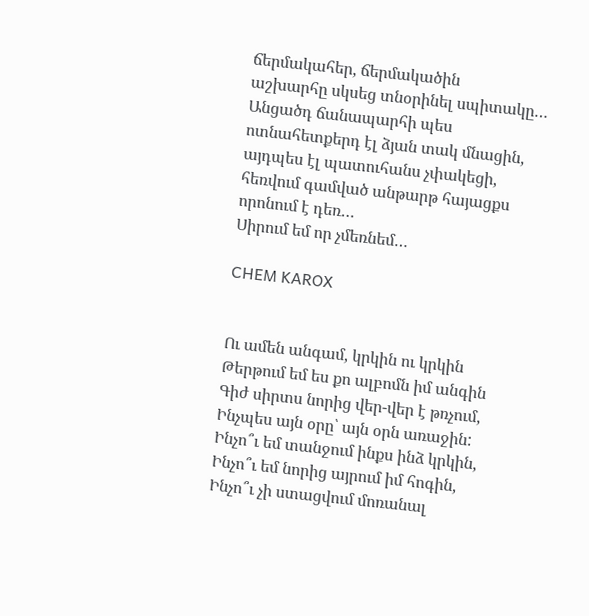ճերմակահեր, ճերմակածին
աշխարհը սկսեց տնօրինել սպիտակը…
Անցածդ ճանապարհի պես
ոտնահետքերդ էլ ձյան տակ մնացին,
այդպես էլ պատուհանս չփակեցի,
հեռվում գամված անթարթ հայացքս
որոնում է դեռ…
Սիրում եմ որ չմեռնեմ…

CHEM KAROX


Ու ամեն անգամ, կրկին ու կրկին
Թերթում եմ ես քո ալբոմն իմ անգին
Գիժ սիրտս նորից վեր-վեր է թռչում,
Ինչպես այն օրը՝ այն օրն առաջին:
Ինչո՞ւ եմ տանջում ինքս ինձ կրկին,
Ինչո՞ւ եմ նորից այրում իմ հոգին,
Ինչո՞ւ չի ստացվում մոռանալ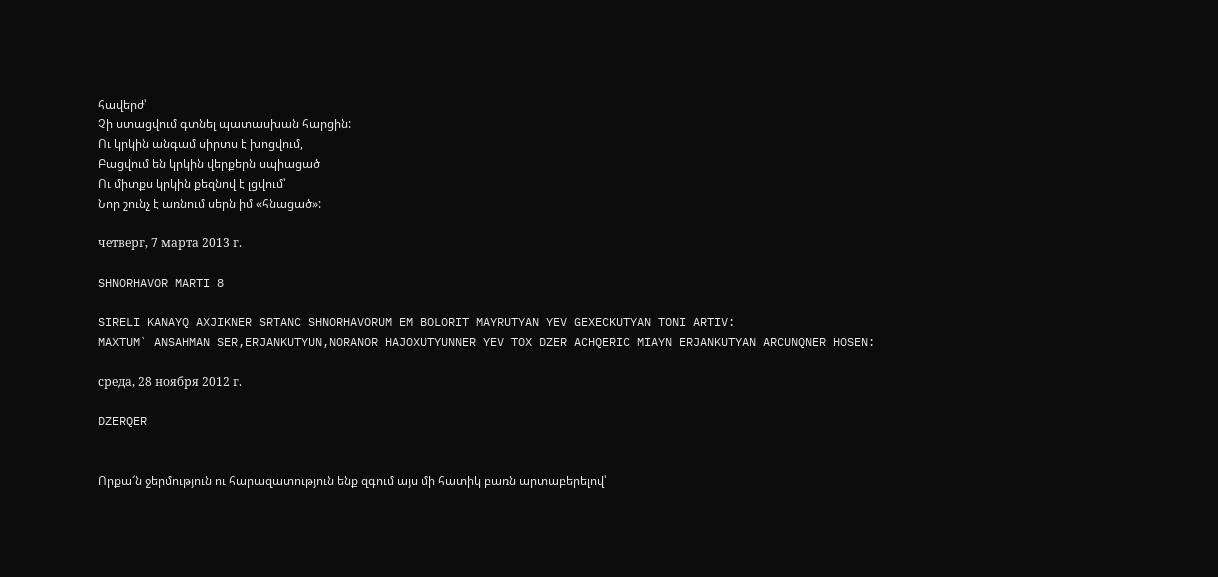հավերժ՝
Չի ստացվում գտնել պատասխան հարցին:
Ու կրկին անգամ սիրտս է խոցվում,
Բացվում են կրկին վերքերն սպիացած
Ու միտքս կրկին քեզնով է լցվում՝
Նոր շունչ է առնում սերն իմ «հնացած»:

четверг, 7 марта 2013 г.

SHNORHAVOR MARTI 8

SIRELI KANAYQ AXJIKNER SRTANC SHNORHAVORUM EM BOLORIT MAYRUTYAN YEV GEXECKUTYAN TONI ARTIV:
MAXTUM` ANSAHMAN SER,ERJANKUTYUN,NORANOR HAJOXUTYUNNER YEV TOX DZER ACHQERIC MIAYN ERJANKUTYAN ARCUNQNER HOSEN:

среда, 28 ноября 2012 г.

DZERQER


Որքա՜ն ջերմություն ու հարազատություն ենք զգում այս մի հատիկ բառն արտաբերելով՝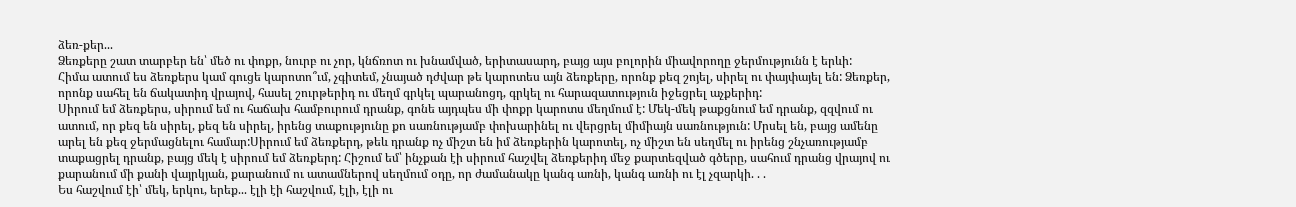ձեռ-քեր...
Ձեռքերը շատ տարբեր են՝ մեծ ու փոքր, նուրբ ու չոր, կնճռոտ ու խնամված, երիտասարդ, բայց այս բոլորին միավորողը ջերմությունն է երևի:
Հիմա ատում ես ձեռքերս կամ գուցե կարոտո՞ւմ, չգիտեմ, չնայած դժվար թե կարոտես այն ձեռքերը, որոնք քեզ շոյել, սիրել ու փայփայել են: Ձեռքեր, որոնք սահել են ճակատիդ վրայով, հասել շուրթերիդ ու մեղմ գրկել պարանոցդ, գրկել ու հարազատություն իջեցրել աչքերիդ:
Սիրում եմ ձեռքերս, սիրում եմ ու հաճախ համբուրում դրանք, գոնե այդպես մի փոքր կարոտս մեղմում է: Մեկ-մեկ թաքցնում եմ դրանք, զզվում ու ատում, որ քեզ են սիրել, քեզ են սիրել, իրենց տաքությունը քո սառնությամբ փոխարինել ու վերցրել միմիայն սառնություն: Մրսել են, բայց ամենը արել են քեզ ջերմացնելու համար:Սիրում եմ ձեռքերդ, թեև դրանք ոչ միշտ են իմ ձեռքերին կարոտել, ոչ միշտ են սեղմել ու իրենց շնչառությամբ տաքացրել դրանք, բայց մեկ է սիրում եմ ձեռքերդ: Հիշում եմ՝ ինչքան էի սիրում հաշվել ձեռքերիդ մեջ քարտեզված գծերը, սահում դրանց վրայով ու քարանում մի քանի վայրկյան, քարանում ու ատամներով սեղմում օդը, որ ժամանակը կանգ առնի, կանգ առնի ու էլ չզարկի. . .
Ես հաշվում էի՝ մեկ, երկու, երեք... էլի էի հաշվում, էլի, էլի ու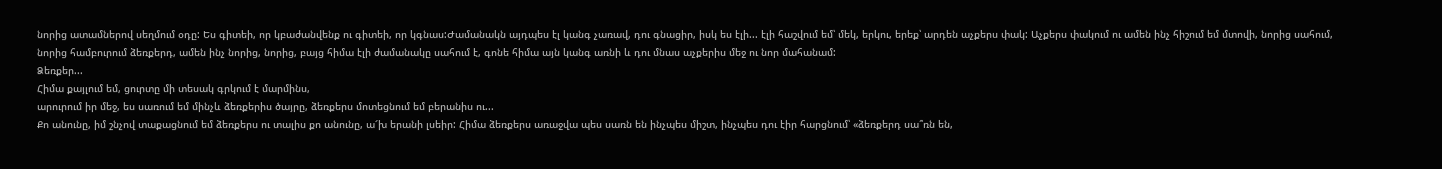նորից ատամներով սեղմում օդը: Ես գիտեի, որ կբաժանվենք ու գիտեի, որ կգնաս:Ժամանակն այդպես էլ կանգ չառավ, դու գնացիր, իսկ ես էլի... էլի հաշվում եմ՝ մեկ, երկու, երեք՝ արդեն աչքերս փակ: Աչքերս փակում ու ամեն ինչ հիշում եմ մտովի, նորից սահում, նորից համբուրում ձեռքերդ, ամեն ինչ նորից, նորից, բայց հիմա էլի ժամանակը սահում է, գոնե հիմա այն կանգ առնի և դու մնաս աչքերիս մեջ ու նոր մահանամ:
Ձեռքեր...
Հիմա քայլում եմ, ցուրտը մի տեսակ գրկում է մարմինս,
արուրում իր մեջ, ես սառում եմ մինչև ձեռքերիս ծայրը, ձեռքերս մոտեցնում եմ բերանիս ու...
Քո անունը, իմ շնչով տաքացնում եմ ձեռքերս ու տալիս քո անունը, ա՜խ երանի լսեիր: Հիմա ձեռքերս առաջվա պես սառն են ինչպես միշտ, ինչպես դու էիր հարցնում՝ «ձեռքերդ սա՞ռն են,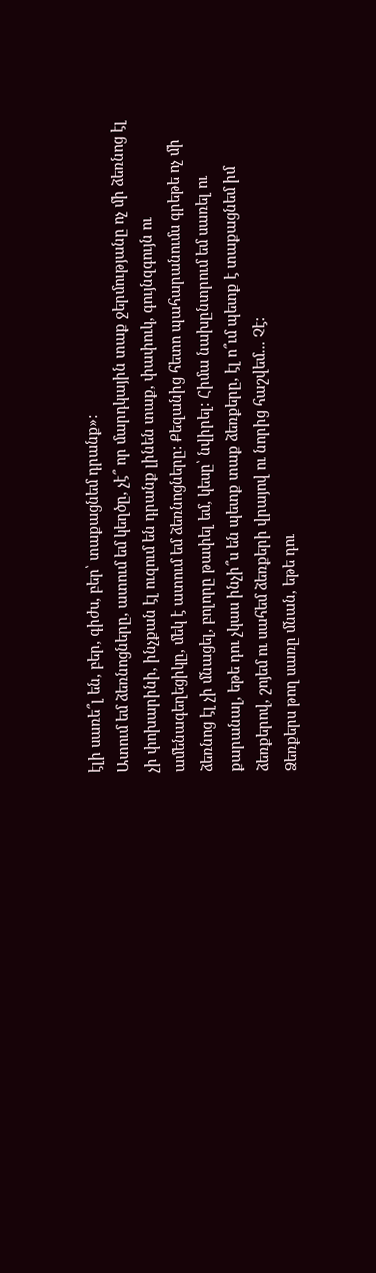էլի սառե՞լ են, բեր, գիժս, բեր՝ տաքացնեմ դրանք»:
Ատում եմ ձեռնոցները, ատում եմ կեղծը, չէ՞ որ մարդկային տաք ջերմությանը ոչ մի ձեռնոց էլ չի փոխարինի, ինչքան էլ ուզում են դրանք լինեն տաք, փափուկ, գույնզգույն ու ամենագեղեցիկը, մեկ է ատում եմ ձեռնոցները: Քեզանից հետո պահարանումս գրեթե ոչ մի ձեռնոց էլ չի մնացել, բոլորը թափել եմ, կեսը՝ նվիրել: Հիմա նախընտրում եմ սառել ու քարանալ, եթե դու չկաս ինչի՞ս են պետք տաք ձեռքերը, էլ ո՞ւմ պետք է տաքացնեմ իմ ձեռքերով, շոյեմ ու սահեմ ձեռքերի վրայով ու նորից հաշվեմ... Չէ:
Ձեռքերս թող սառը մնան, եթե դու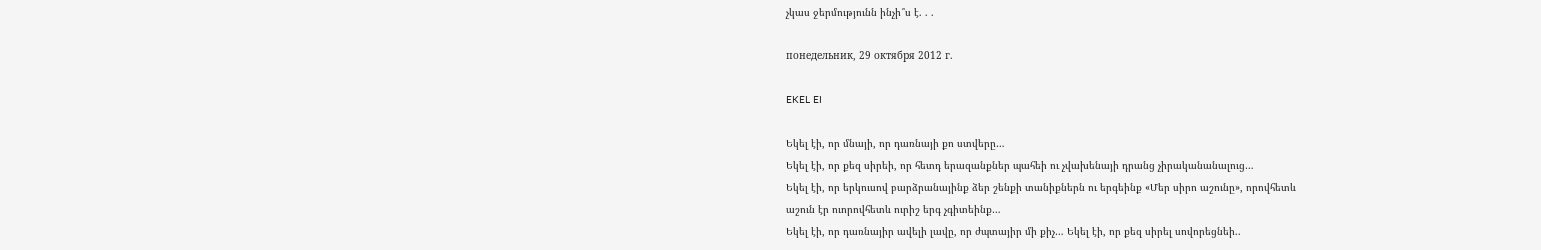չկաս ջերմությունն ինչի՞ս է. . .

понедельник, 29 октября 2012 г.

EKEL EI

Եկել էի, որ մնայի, որ դառնայի քո ստվերը…
Եկել էի, որ քեզ սիրեի, որ հետդ երազանքներ պահեի ու չվախենայի դրանց չիրականանալուց…
Եկել էի, որ երկուսով բարձրանայինք ձեր շենքի տանիքներն ու երգեինք «Մեր սիրո աշունը», որովհետև
աշուն էր ուորովհետև ուրիշ երգ չգիտեինք…
Եկել էի, որ դառնայիր ավելի լավը, որ ժպտայիր մի քիչ… Եկել էի, որ քեզ սիրել սովորեցնեի..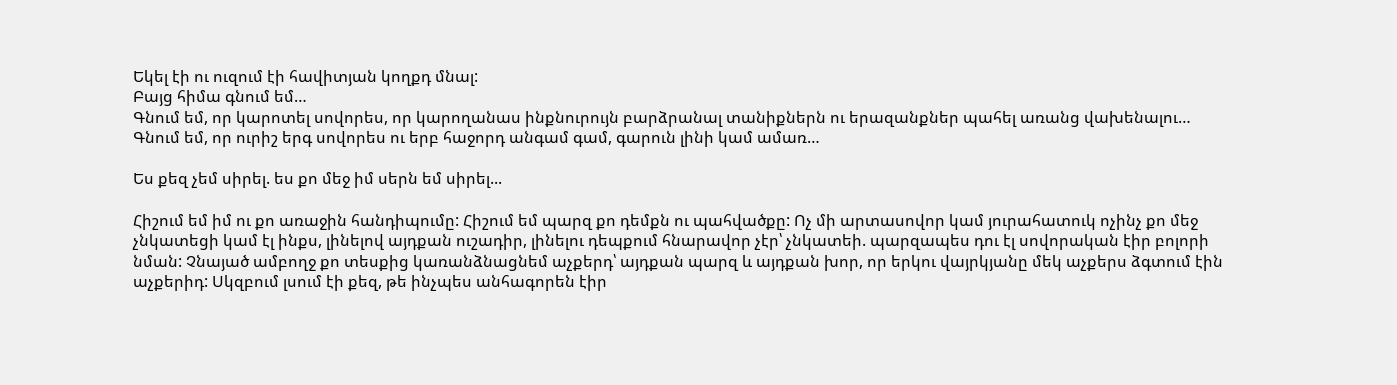Եկել էի ու ուզում էի հավիտյան կողքդ մնալ:
Բայց հիմա գնում եմ…
Գնում եմ, որ կարոտել սովորես, որ կարողանաս ինքնուրույն բարձրանալ տանիքներն ու երազանքներ պահել առանց վախենալու…
Գնում եմ, որ ուրիշ երգ սովորես ու երբ հաջորդ անգամ գամ, գարուն լինի կամ ամառ…

Ես քեզ չեմ սիրել. ես քո մեջ իմ սերն եմ սիրել...

Հիշում եմ իմ ու քո առաջին հանդիպումը: Հիշում եմ պարզ քո դեմքն ու պահվածքը: Ոչ մի արտասովոր կամ յուրահատուկ ոչինչ քո մեջ չնկատեցի կամ էլ ինքս, լինելով այդքան ուշադիր, լինելու դեպքում հնարավոր չէր՝ չնկատեի. պարզապես դու էլ սովորական էիր բոլորի նման: Չնայած ամբողջ քո տեսքից կառանձնացնեմ աչքերդ՝ այդքան պարզ և այդքան խոր, որ երկու վայրկյանը մեկ աչքերս ձգտում էին աչքերիդ: Սկզբում լսում էի քեզ, թե ինչպես անհագորեն էիր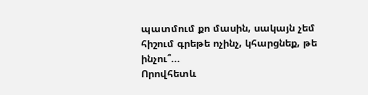պատմում քո մասին, սակայն չեմ հիշում գրեթե ոչինչ, կհարցնեք, թե ինչու՞...
Որովհետև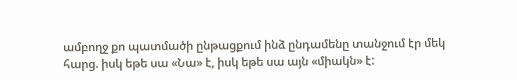ամբողջ քո պատմածի ընթացքում ինձ ընդամենը տանջում էր մեկ հարց. իսկ եթե սա «Նա» է, իսկ եթե սա այն «միակն» է: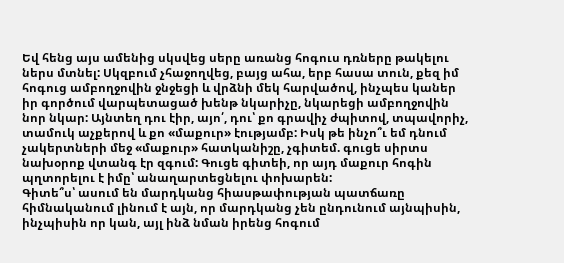Եվ հենց այս ամենից սկսվեց սերը առանց հոգուս դռները թակելու ներս մտնել: Սկզբում չհաջողվեց, բայց ահա, երբ հասա տուն, քեզ իմ հոգուց ամբողջովին ջնջեցի և վրձնի մեկ հարվածով, ինչպես կաներ իր գործում վարպետացած խենթ նկարիչը, նկարեցի ամբողջովին նոր նկար: Այնտեղ դու էիր, այո՛, դու՝ քո գրավիչ ժպիտով, տպավորիչ, տամուկ աչքերով և քո «մաքուր» էությամբ: Իսկ թե ինչո՞ւ եմ դնում չակերտների մեջ «մաքուր» հատկանիշը, չգիտեմ. գուցե սիրտս նախօրոք վտանգ էր զգում: Գուցե գիտեի, որ այդ մաքուր հոգին պղտորելու է իմը՝ անաղարտեցնելու փոխարեն:
Գիտե՞ս՝ ասում են մարդկանց հիասթափության պատճառը հիմնականում լինում է այն, որ մարդկանց չեն ընդունում այնպիսին, ինչպիսին որ կան, այլ ինձ նման իրենց հոգում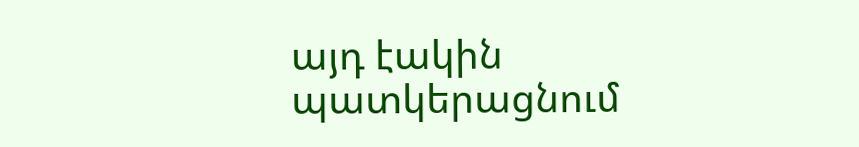այդ էակին պատկերացնում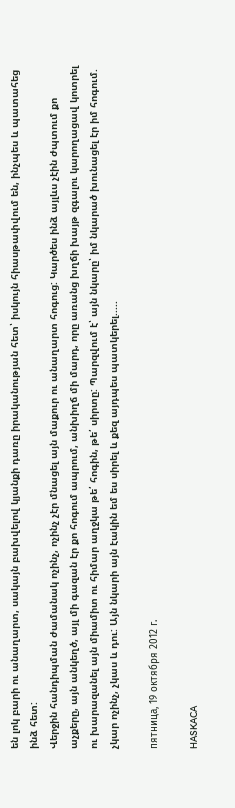են լոկ բարի ու անաղարտ, սակայն բախվելով կյանքի դառը իրականության հետ՝ իսկույն հիասթափվում են, ինչպես և պատահեց ինձ հետ:
Վերջին հանդիպման ժամանակ ոչինչ, ոչինչ չէր մնացել այն մաքուր ու անաղարտ հոգուց: Կարծես ինձ այլևս չէին ժպտում քո աչքերը, այն անկեղծ, այլ մի գազան էր քո հոգում ապրում, անխիղճ մի մարդ, որը առանց խղճի խայթ զգալու կարողացավ կոտրել ու խարազանել այն միամիտ ու հիմար աղջկա թե՛ հոգին, թե՛ սիրտը: Պարզվում է՝ այն նկարը՝ իմ նկարած խունացել էր իմ հոգում. չկար ոչինչ, չկաս և դու: Այն նկարի այն էակին եմ ես սիրել և քեզ այդպես պատկերել.....

пятница, 19 октября 2012 г.

HASKACA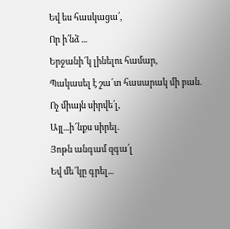Եվ ես հասկացա՛,
Որ ի՛նձ ...
Երջանի՜կ լինելու համար,
Պակասել է շա՜տ հասարակ մի բան.
Ոչ միայն սիրվե՛լ,
Այլ...ի՜նքս սիրել.
Յոթն անգամ զգա՛լ
Եվ մե՜կը գրել...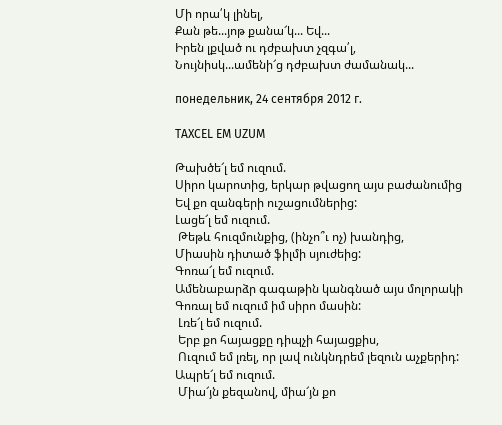Մի որա՛կ լինել,
Քան թե...յոթ քանա՜կ... Եվ...
Իրեն լքված ու դժբախտ չզգա՛լ,
Նույնիսկ...ամենի՜ց դժբախտ ժամանակ...

понедельник, 24 сентября 2012 г.

TAXCEL EM UZUM

Թախծե՜լ եմ ուզում.
Սիրո կարոտից, երկար թվացող այս բաժանումից
Եվ քո զանգերի ուշացումներից:
Լացե՜լ եմ ուզում.
 Թեթև հուզմունքից, (ինչո՞ւ ոչ) խանդից,
Միասին դիտած ֆիլմի սյուժեից:
Գոռա՜լ եմ ուզում.
Ամենաբարձր գագաթին կանգնած այս մոլորակի
Գոռալ եմ ուզում իմ սիրո մասին:
 Լռե՜լ եմ ուզում.
 Երբ քո հայացքը դիպչի հայացքիս,
 Ուզում եմ լռել, որ լավ ունկնդրեմ լեզուն աչքերիդ: Ապրե՜լ եմ ուզում.
 Միա՜յն քեզանով, միա՜յն քո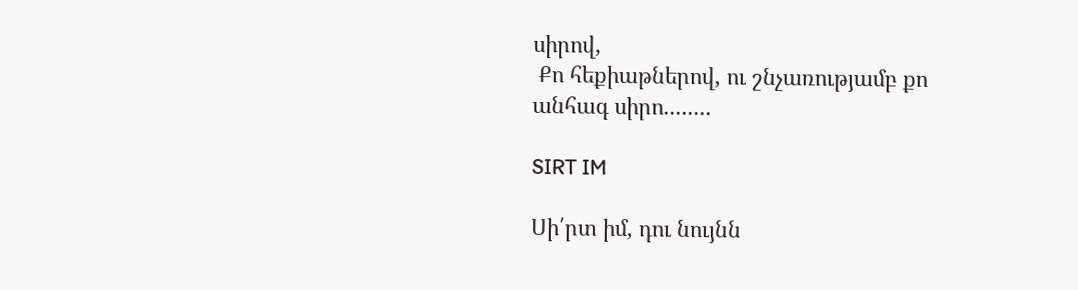սիրով,
 Քո հեքիաթներով, ու շնչառությամբ քո անհագ սիրո........

SIRT IM

Սի՛րտ իմ, դու նույնն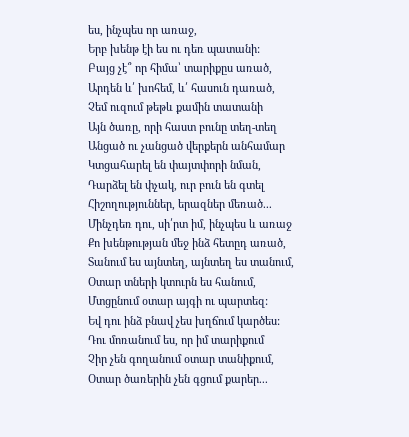ես, ինչպես որ առաջ,
Երբ խենթ էի ես ու դեռ պատանի:
Բայց չէ՞ որ հիմա՝ տարիքըս առած,
Արդեն և՛ խոհեմ, և՛ հասուն դառած,
Չեմ ուզում թեթև քամին տատանի
Այն ծառը, որի հաստ բունը տեղ-տեղ
Անցած ու չանցած վերքերն անհամար
Կտցահարել են փայտփորի նման,
Դարձել են փչակ, ուր բուն են գտել
Հիշողություններ, երազներ մեռած...
Մինչդեռ դու, սի՛րտ իմ, ինչպես և առաջ
Քո խենթության մեջ ինձ հետըդ առած,
Տանում ես այնտեղ, այնտեղ ես տանում,
Օտար տների կտուրն ես հանում,
Մտցընում օտար այգի ու պարտեզ:
Եվ դու ինձ բնավ չես խղճում կարծես:
Դու մոռանում ես, որ իմ տարիքում
Չիր չեն գողանում օտար տանիքում,
Օտար ծառերին չեն գցում քարեր...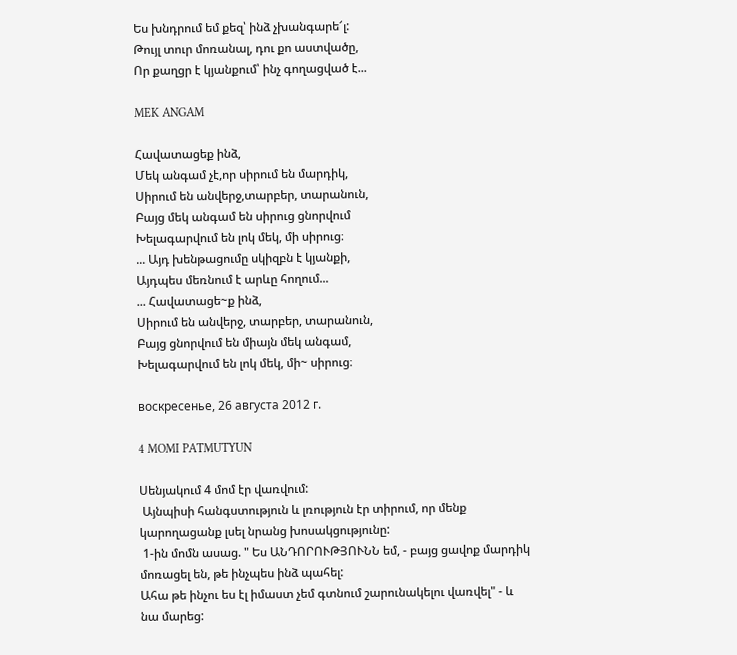Ես խնդրում եմ քեզ՝ ինձ չխանգարե՜լ:
Թույլ տուր մոռանալ, դու քո աստվածը,
Որ քաղցր է կյանքում՝ ինչ գողացված է...

MEK ANGAM

Հավատացեք ինձ,
Մեկ անգամ չէ,որ սիրում են մարդիկ,
Սիրում են անվերջ,տարբեր, տարանուն,
Բայց մեկ անգամ են սիրուց ցնորվում
Խելագարվում են լոկ մեկ, մի սիրուց։
... Այդ խենթացումը սկիզբն է կյանքի,
Այդպես մեռնում է արևը հողում...
... Հավատացե~ք ինձ,
Սիրում են անվերջ, տարբեր, տարանուն,
Բայց ցնորվում են միայն մեկ անգամ,
Խելագարվում են լոկ մեկ, մի~ սիրուց։

воскресенье, 26 августа 2012 г.

4 MOMI PATMUTYUN

Սենյակում 4 մոմ էր վառվում:
 Այնպիսի հանգստություն և լռություն էր տիրում, որ մենք կարողացանք լսել նրանց խոսակցությունը:
 1-ին մոմն ասաց. " Ես ԱՆԴՈՐՈՒԹՅՈՒՆՆ եմ, - բայց ցավոք մարդիկ մոռացել են, թե ինչպես ինձ պահել:
Ահա թե ինչու ես էլ իմաստ չեմ գտնում շարունակելու վառվել" - և նա մարեց: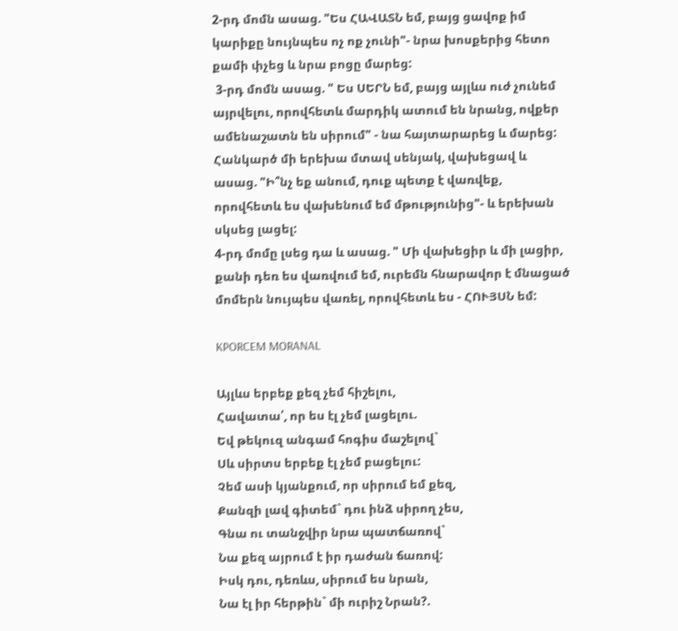2-րդ մոմն ասաց. "Ես ՀԱՎԱՏՆ եմ, բայց ցավոք իմ կարիքը նույնպես ոչ ոք չունի"- նրա խոսքերից հետո քամի փչեց և նրա բոցը մարեց:
 3-րդ մոմն ասաց. " Ես ՍԵՐՆ եմ, բայց այլևս ուժ չունեմ այրվելու, որովհետև մարդիկ ատում են նրանց, ովքեր ամենաշատն են սիրում" - նա հայտարարեց և մարեց:  Հանկարծ մի երեխա մտավ սենյակ, վախեցավ և ասաց. "Ի՞նչ եք անում, դուք պետք է վառվեք, որովհետև ես վախենում եմ մթությունից"- և երեխան սկսեց լացել:
4-րդ մոմը լսեց դա և ասաց. " Մի վախեցիր և մի լացիր, քանի դեռ ես վառվում եմ, ուրեմն հնարավոր է մնացած մոմերն նույպես վառել, որովհետև ես - ՀՈՒՅՍՆ եմ:

KPORCEM MORANAL

Այլևս երբեք քեզ չեմ հիշելու,
Հավատա՛, որ ես էլ չեմ լացելու.
Եվ թեկուզ անգամ հոգիս մաշելով`
Սև սիրտս երբեք էլ չեմ բացելու:
Չեմ ասի կյանքում, որ սիրում եմ քեզ,
Քանզի լավ գիտեմ` դու ինձ սիրող չես,
Գնա ու տանջվիր նրա պատճառով`
Նա քեզ այրում է իր դաժան ճառով:
Իսկ դու, դեռևս, սիրում ես նրան,
Նա էլ իր հերթին` մի ուրիշ Նրան?.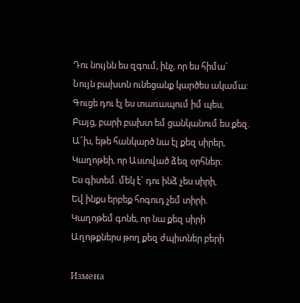Դու նույնն ես զգում, ինչ, որ ես հիմա`
Նույն բախտն ունեցանք կարծես ակամա:
Գուցե դու էլ ես տառապում իմ պես,
Բայց, բարի բախտ եմ ցանկանում ես քեզ.
Ա՜խ, եթե հանկարծ նա էլ քեզ սիրեր,
Կաղոթեի, որ Աստված ձեզ օրհներ:
Ես գիտեմ. մեկ է` դու ինձ չես սիրի,
Եվ ինքս երբեք հոգուդ չեմ տիրի.
Կաղոթեմ գոնե, որ նա քեզ սիրի
Աղոթքներս թող քեզ ժպիտներ բերի

Измена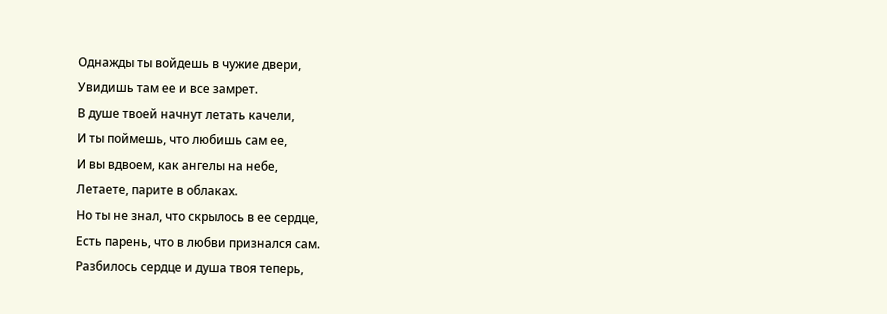Однажды ты войдешь в чужие двери,
Увидишь там ее и все замрет.
В душе твоей начнут летать качели,
И ты поймешь, что любишь сам ее,
И вы вдвоем, как ангелы на небе,
Летаете, парите в облаках.
Но ты не знал, что скрылось в ее сердце,
Есть парень, что в любви признался сам.
Разбилось сердце и душа твоя теперь,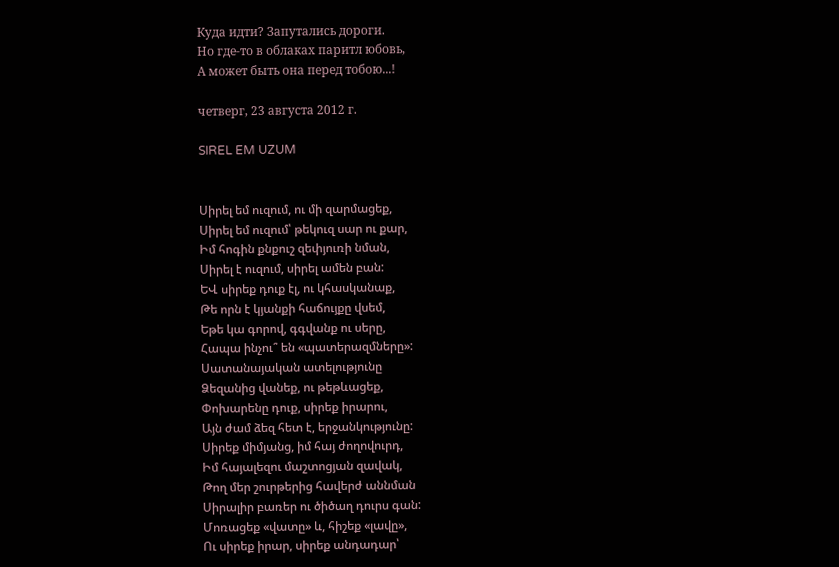Куда идти? Запутались дороги.
Но где-то в облаках паритл юбовь,
А может быть она перед тобою...!

четверг, 23 августа 2012 г.

SIREL EM UZUM


Սիրել եմ ուզում, ու մի զարմացեք,
Սիրել եմ ուզում՝ թեկուզ սար ու քար,
Իմ հոգին քնքուշ զեփյուռի նման,
Սիրել է ուզում, սիրել ամեն բան:
ԵՎ սիրեք դուք էլ, ու կհասկանաք,
Թե որն է կյանքի հաճույքը վսեմ,
Եթե կա գորով, գգվանք ու սերը,
Հապա ինչու՞ են «պատերազմները»:
Սատանայական ատելությունը
Ձեզանից վանեք, ու թեթևացեք,
Փոխարենը դուք, սիրեք իրարու,
Այն ժամ ձեզ հետ է, երջանկությունը:
Սիրեք միմյանց, իմ հայ ժողովուրդ,
Իմ հայալեզու մաշտոցյան զավակ,
Թող մեր շուրթերից հավերժ աննման
Սիրալիր բառեր ու ծիծաղ դուրս գան:
Մոռացեք «վատը» և, հիշեք «լավը»,
Ու սիրեք իրար, սիրեք անդադար՝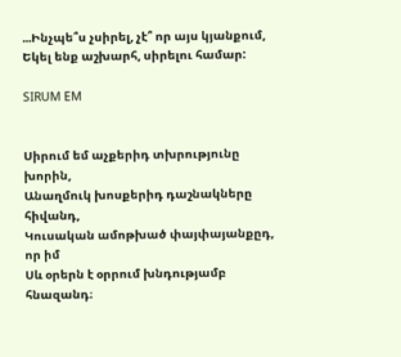...Ինչպե՞ս չսիրել, չէ՞ որ այս կյանքում,
Եկել ենք աշխարհ, սիրելու համար:

SIRUM EM


Սիրում եմ աչքերիդ տխրությունը խորին,
Անաղմուկ խոսքերիդ դաշնակները հիվանդ,
Կուսական ամոթխած փայփայանքըդ, որ իմ
Սև օրերն է օրրում խնդությամբ հնազանդ։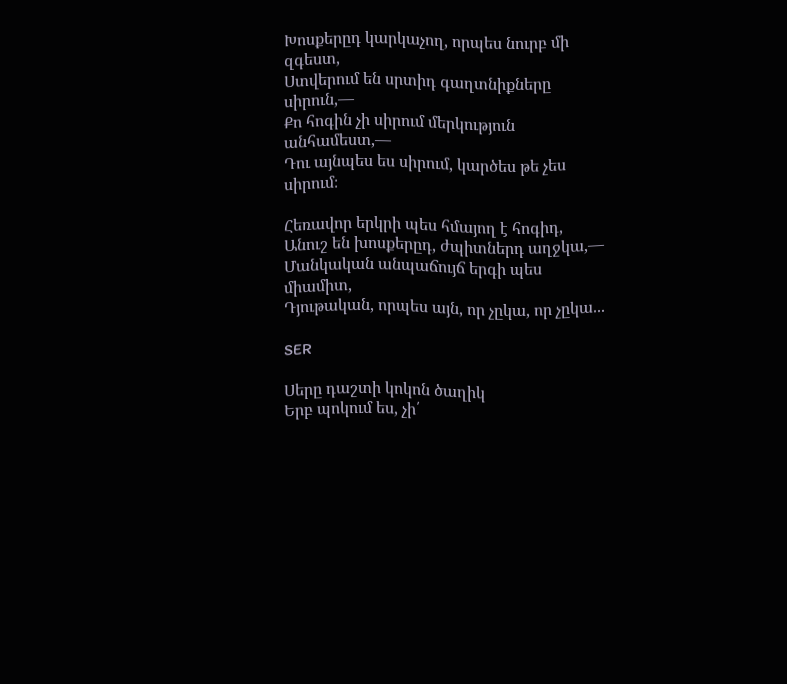Խոսքերըդ կարկաչող, որպես նուրբ մի զգեստ,
Ստվերում են սրտիդ գաղտնիքները սիրուն,—
Քո հոգին չի սիրում մերկություն անհամեստ,—
Դու այնպես ես սիրում, կարծես թե չես սիրում։

Հեռավոր երկրի պես հմայող է հոգիդ,
Անուշ են խոսքերըդ, ժպիտներդ աղջկա,—
Մանկական անպաճույճ երգի պես միամիտ,
Դյութական, որպես այն, որ չըկա, որ չըկա...

SER

Սերը դաշտի կոկոն ծաղիկ
Երբ պոկում ես, չի՛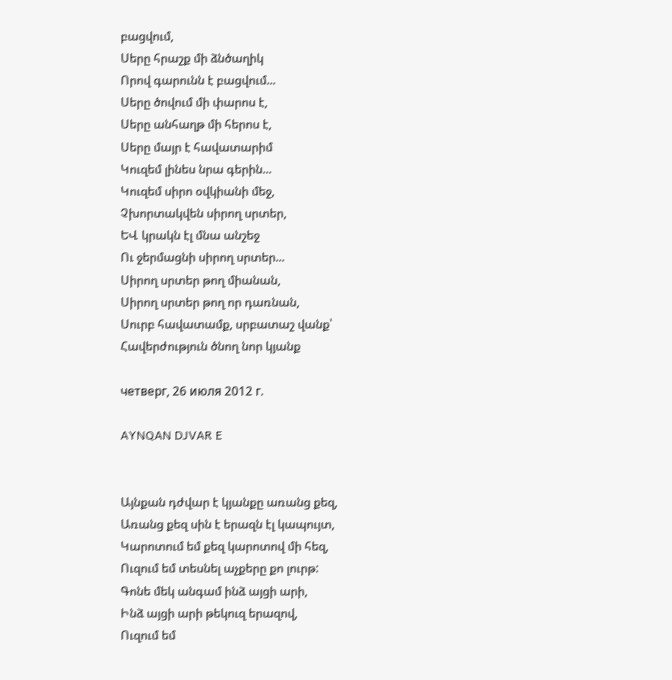բացվում,
Սերը հրաշք մի ձնծաղիկ
Որով գարունն է բացվում...
Սերը ծովում մի փարոս է,
Սերը անհաղթ մի հերոս է,
Սերը մայր է հավատարիմ
Կուզեմ լինես նրա գերին...
Կուզեմ սիրո օվկիանի մեջ,
Չխորտակվեն սիրող սրտեր,
ԵՎ կրակն էլ մնա անշեջ
Ու ջերմացնի սիրող սրտեր...
Սիրող սրտեր թող միանան,
Սիրող սրտեր թող որ դառնան,
Սուրբ հավատամք, սրբատաշ վանք՝
Հավերժություն ծնող նոր կյանք

четверг, 26 июля 2012 г.

AYNQAN DJVAR E


Այնքան դժվար է կյանքը առանց քեզ,
Առանց քեզ սին է երազն էլ կապույտ,
Կարոտում եմ քեզ կարոտով մի հեզ,
Ուզում եմ տեսնել աչքերը քո լուրթ:
Գոնե մեկ անգամ ինձ այցի արի,
Ինձ այցի արի թեկուզ երազով,
Ուզում եմ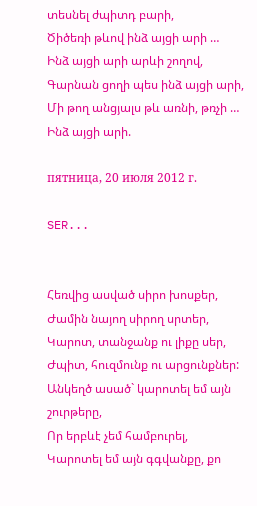տեսնել ժպիտդ բարի,
Ծիծեռի թևով ինձ այցի արի …
Ինձ այցի արի արևի շողով,
Գարնան ցողի պես ինձ այցի արի,
Մի թող անցյալս թև առնի, թռչի …
Ինձ այցի արի.

пятница, 20 июля 2012 г.

SER...


Հեռվից ասված սիրո խոսքեր,
Ժամին նայող սիրող սրտեր,
Կարոտ, տանջանք ու լիքը սեր,
Ժպիտ, հուզմունք ու արցունքներ:
Անկեղծ ասած` կարոտել եմ այն շուրթերը,
Որ երբևէ չեմ համբուրել,
Կարոտել եմ այն գգվանքը, քո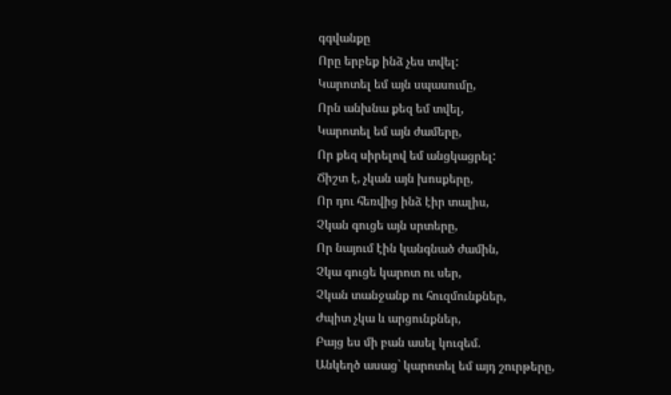գգվանքը
Որը երբեք ինձ չես տվել:
Կարոտել եմ այն սպասումը,
Որն անխնա քեզ եմ տվել,
Կարոտել եմ այն ժամերը,
Որ քեզ սիրելով եմ անցկացրել:
Ճիշտ է, չկան այն խոսքերը,
Որ դու հեռվից ինձ էիր տալիս,
Չկան գուցե այն սրտերը,
Որ նայում էին կանգնած ժամին,
Չկա գուցե կարոտ ու սեր,
Չկան տանջանք ու հուզմունքներ,
Ժպիտ չկա և արցունքներ,
Բայց ես մի բան ասել կուզեմ.
Անկեղծ ասաց` կարոտել եմ այդ շուրթերը,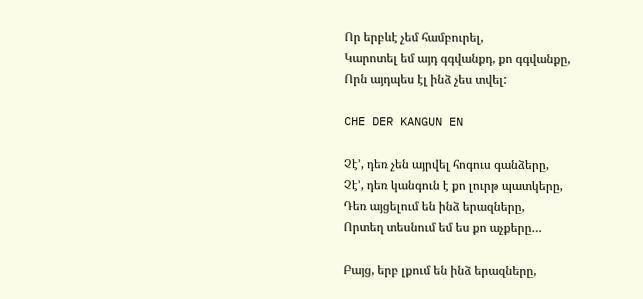Որ երբևէ չեմ համբուրել,
Կարոտել եմ այդ գգվանքդ, քո գգվանքը,
Որն այդպես էլ ինձ չես տվել:

CHE DER KANGUN EN

Չէ’, դեռ չեն այրվել հոգուս գանձերը,
Չէ’, դեռ կանգուն է քո լուրթ պատկերը,
Դեռ այցելում են ինձ երազները,
Որտեղ տեսնում եմ ես քո աչքերը…

Բայց, երբ լքում են ինձ երազները,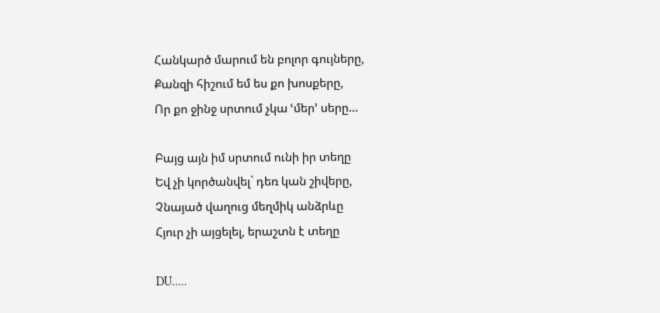Հանկարծ մարում են բոլոր գույները,
Քանզի հիշում եմ ես քո խոսքերը,
Որ քո ջինջ սրտում չկա ՙմեր՚ սերը…

Բայց այն իմ սրտում ունի իր տեղը
Եվ չի կործանվել` դեռ կան շիվերը,
Չնայած վաղուց մեղմիկ անձրևը
Հյուր չի այցելել, երաշտն է տեղը

DU.....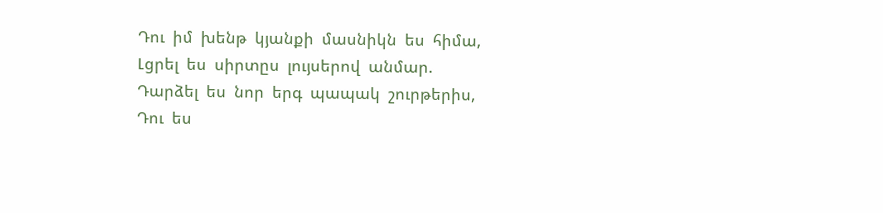Դու  իմ  խենթ  կյանքի  մասնիկն  ես  հիմա,
Լցրել  ես  սիրտըս  լույսերով  անմար.
Դարձել  ես  նոր  երգ  պապակ  շուրթերիս,
Դու  ես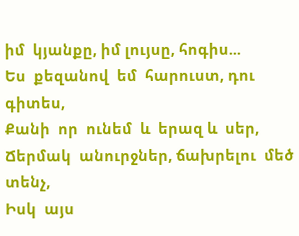իմ  կյանքը, իմ լույսը, հոգիս...
Ես  քեզանով  եմ  հարուստ, դու  գիտես,
Քանի  որ  ունեմ  և  երազ և  սեր,
Ճերմակ  անուրջներ, ճախրելու  մեծ  տենչ,
Իսկ  այս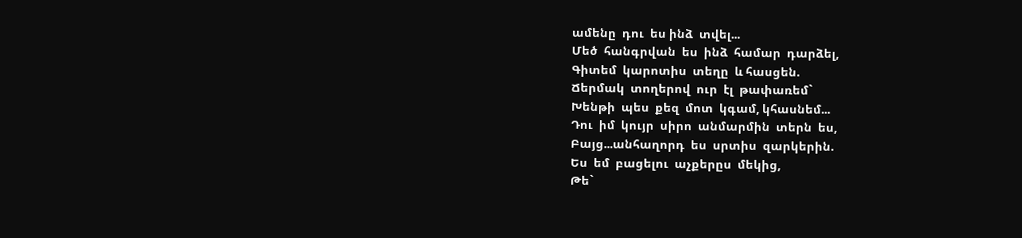ամենը  դու  ես ինձ  տվել...
Մեծ  հանգրվան  ես  ինձ  համար  դարձել,
Գիտեմ  կարոտիս  տեղը  և հասցեն.
Ճերմակ  տողերով  ուր  էլ  թափառեմ`
Խենթի  պես  քեզ  մոտ  կգամ, կհասնեմ...
Դու  իմ  կույր  սիրո  անմարմին  տերն  ես,
Բայց...անհաղորդ  ես  սրտիս  զարկերին.
Ես  եմ  բացելու  աչքերըս  մեկից,
Թե`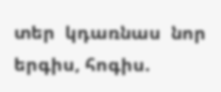տեր  կդառնաս  նոր  երգիս, հոգիս.